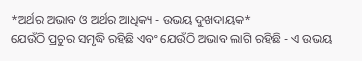*ଅର୍ଥର ଅଭାବ ଓ ଅର୍ଥର ଆଧିକ୍ୟ - ଉଭୟ ଦୁଖଦାୟକ*
ଯେଉଁଠି ପ୍ରଚୁର ସମୃଦ୍ଧି ରହିଛି ଏବଂ ଯେଉଁଠି ଅଭାବ ଲାଗି ରହିଛି - ଏ ଉଭୟ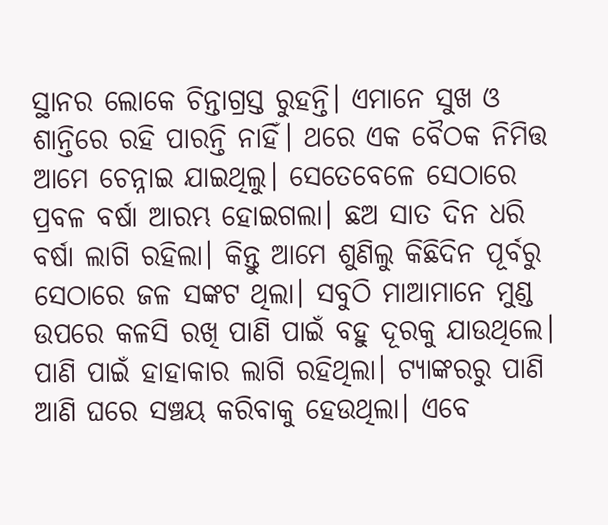ସ୍ଥାନର ଲୋକେ ଚିନ୍ତାଗ୍ରସ୍ତ ରୁହନ୍ତି। ଏମାନେ ସୁଖ ଓ ଶାନ୍ତିରେ ରହି ପାରନ୍ତି ନାହିଁ। ଥରେ ଏକ ବୈଠକ ନିମିତ୍ତ ଆମେ ଚେନ୍ନାଇ ଯାଇଥିଲୁ। ସେତେବେଳେ ସେଠାରେ ପ୍ରବଳ ବର୍ଷା ଆରମ୍ଭ ହୋଇଗଲା। ଛଅ ସାତ ଦିନ ଧରି ବର୍ଷା ଲାଗି ରହିଲା। କିନ୍ତୁ ଆମେ ଶୁଣିଲୁ କିଛିଦିନ ପୂର୍ବରୁ ସେଠାରେ ଜଳ ସଙ୍କଟ ଥିଲା। ସବୁଠି ମାଆମାନେ ମୁଣ୍ଡ ଉପରେ କଳସି ରଖି ପାଣି ପାଇଁ ବହୁ ଦୂରକୁ ଯାଉଥିଲେ। ପାଣି ପାଇଁ ହାହାକାର ଲାଗି ରହିଥିଲା। ଟ୍ୟାଙ୍କରରୁ ପାଣି ଆଣି ଘରେ ସଞ୍ଚୟ କରିବାକୁ ହେଉଥିଲା। ଏବେ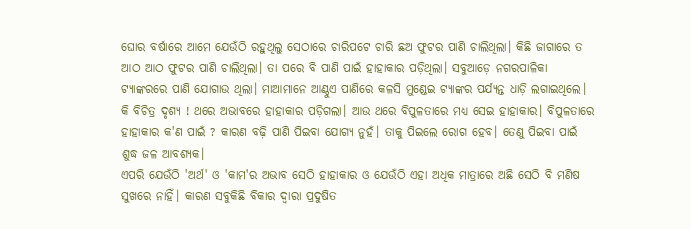ଘୋର ବର୍ଷାରେ ଆମେ ଯେଉଁଠି ରହୁଥିଲୁ ସେଠାରେ ଚାରିପଟେ ଚାରି ଛଅ ଫୁଟର ପାଣି ଚାଲିଥିଲା। କିଛି ଜାଗାରେ ତ ଆଠ ଆଠ ଫୁଟର ପାଣି ଚାଲିଥିଲା। ତା ପରେ ବି ପାଣି ପାଇଁ ହାହାକାର ପଡ଼ିଥିଲା। ସବୁଆଡ଼େ ନଗରପାଳିକା ଟ୍ୟାଙ୍କରରେ ପାଣି ଯୋଗାଉ ଥିଲା। ମାଆମାନେ ଆଣ୍ଠୁଏ ପାଣିରେ କଳସି ମୁଣ୍ଡେଇ ଟ୍ୟାଙ୍କର ପର୍ଯ୍ୟନ୍ତ ଧାଡ଼ି ଲଗାଇଥିଲେ। କି ବିଚିତ୍ର ଦୃଶ୍ୟ ! ଥରେ ଅଭାବରେ ହାହାକାର ପଡ଼ିଗଲା। ଆଉ ଥରେ ବିପୁଳତାରେ ମଧ୍ୟ ସେଇ ହାହାକାର। ବିପୁଳତାରେ ହାହାକାର କ'ଣ ପାଇଁ ? କାରଣ ବଢ଼ି ପାଣି ପିଇବା ଯୋଗ୍ୟ ନୁହଁ। ତାକୁ ପିଇଲେ ରୋଗ ହେବ। ତେଣୁ ପିଇବା ପାଇଁ ଶୁଦ୍ଧ ଜଳ ଆବଶ୍ୟକ।
ଏପରି ଯେଉଁଠି 'ଅର୍ଥ' ଓ 'କାମ'ର ଅଭାବ ସେଠି ହାହାକାର ଓ ଯେଉଁଠି ଏହା ଅଧିକ ମାତ୍ରାରେ ଅଛି ସେଠି ବି ମଣିଷ ସୁଖରେ ନାହିଁ। କାରଣ ସବୁକିଛି ବିକାର ଦ୍ଵାରା ପ୍ରଦୁଷିତ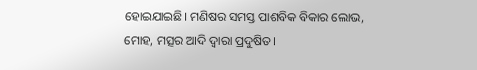ହୋଇଯାଇଛି। ମଣିଷର ସମସ୍ତ ପାଶବିକ ବିକାର ଲୋଭ, ମୋହ, ମତ୍ସର ଆଦି ଦ୍ୱାରା ପ୍ରଦୁଷିତ।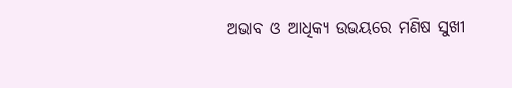ଅଭାବ ଓ ଆଧିକ୍ୟ ଉଭୟରେ ମଣିଷ ସୁଖୀ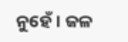ନୁହେଁ। ଜଳ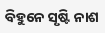ବିହୁନେ ସୃଷ୍ଟି ନାଶ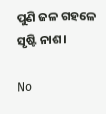ପୁଣି ଜଳ ଗହଳେ ସୃଷ୍ଟି ନାଶ।

No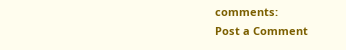comments:
Post a Comment